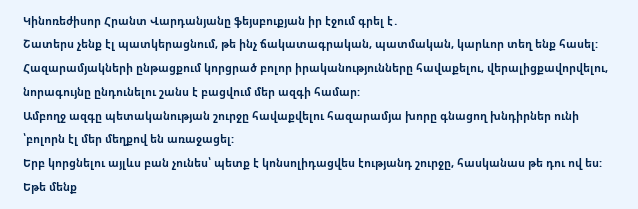Կինոռեժիսոր Հրանտ Վարդանյանը ֆեյսբուքյան իր էջում գրել է․
Շատերս չենք էլ պատկերացնում, թե ինչ ճակատագրական, պատմական, կարևոր տեղ ենք հասել:
Հազարամյակների ընթացքում կորցրած բոլոր իրականությունները հավաքելու, վերալիցքավորվելու, նորագույնը ընդունելու շանս է բացվում մեր ազգի համար:
Ամբողջ ազգը պետականության շուրջը հավաքվելու հազարամյա խորը գնացող խնդիրներ ունի ՝բոլորն էլ մեր մեղքով են առաջացել:
Երբ կորցնելու այլևս բան չունես՝ պետք է կոնսոլիդացվես էությանդ շուրջը, հասկանաս թե դու ով ես:
Եթե մենք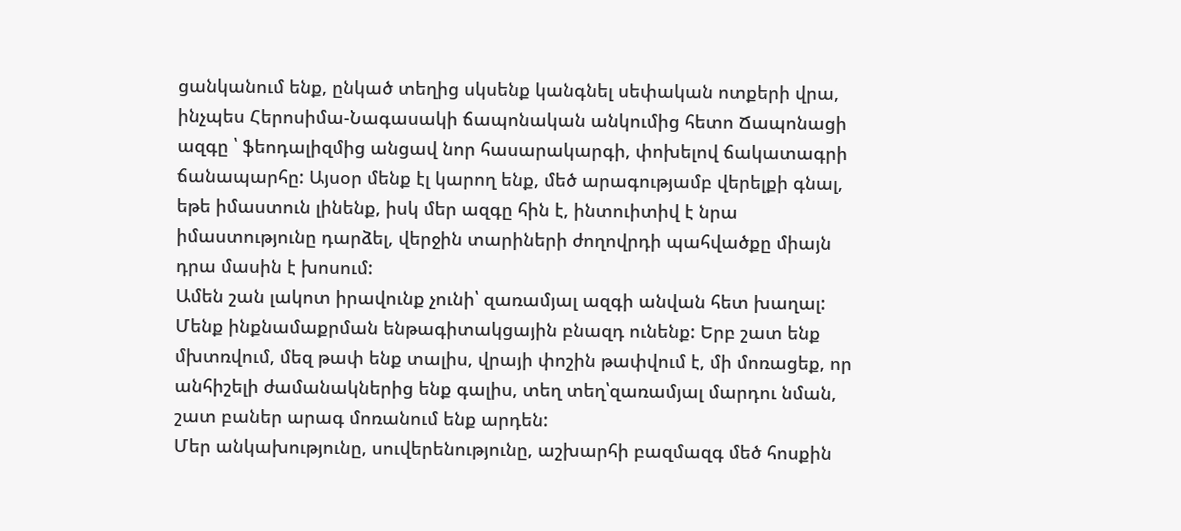ցանկանում ենք, ընկած տեղից սկսենք կանգնել սեփական ոտքերի վրա, ինչպես Հերոսիմա-Նագասակի ճապոնական անկումից հետո Ճապոնացի ազգը ՝ ֆեոդալիզմից անցավ նոր հասարակարգի, փոխելով ճակատագրի ճանապարհը: Այսօր մենք էլ կարող ենք, մեծ արագությամբ վերելքի գնալ, եթե իմաստուն լինենք, իսկ մեր ազգը հին է, ինտուիտիվ է նրա իմաստությունը դարձել, վերջին տարիների ժողովրդի պահվածքը միայն դրա մասին է խոսում:
Ամեն շան լակոտ իրավունք չունի՝ զառամյալ ազգի անվան հետ խաղալ: Մենք ինքնամաքրման ենթագիտակցային բնազդ ունենք: Երբ շատ ենք մխտռվում, մեզ թափ ենք տալիս, վրայի փոշին թափվում է, մի մոռացեք, որ անհիշելի ժամանակներից ենք գալիս, տեղ տեղ՝զառամյալ մարդու նման, շատ բաներ արագ մոռանում ենք արդեն:
Մեր անկախությունը, սուվերենությունը, աշխարհի բազմազգ մեծ հոսքին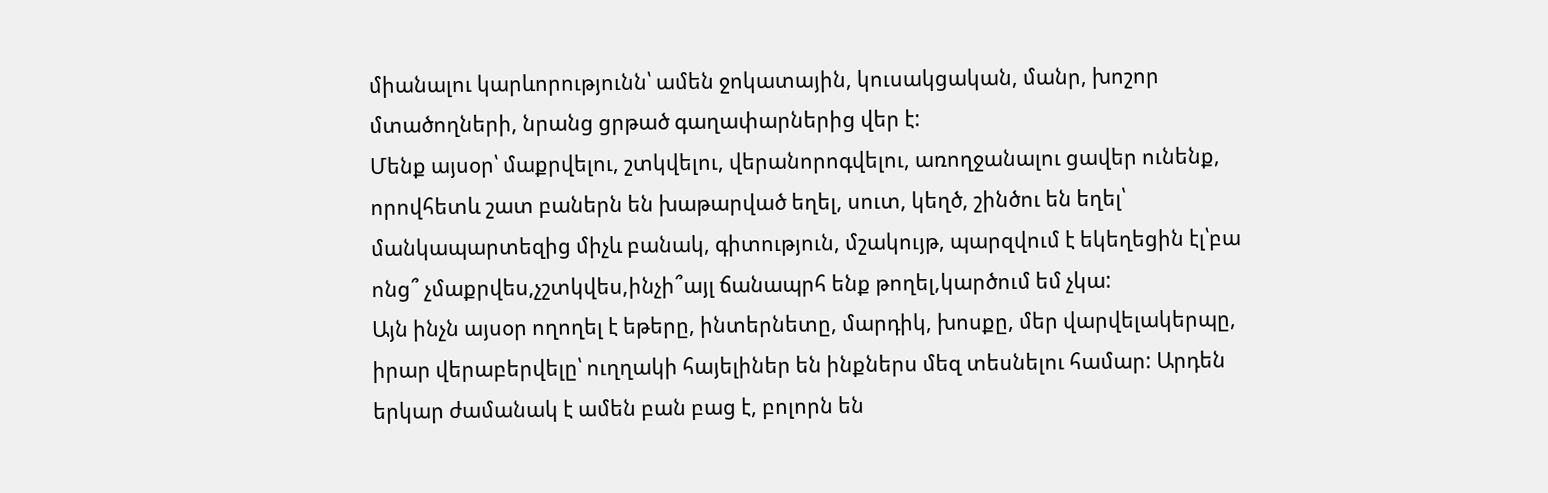միանալու կարևորությունն՝ ամեն ջոկատային, կուսակցական, մանր, խոշոր մտածողների, նրանց ցրթած գաղափարներից վեր է:
Մենք այսօր՝ մաքրվելու, շտկվելու, վերանորոգվելու, առողջանալու ցավեր ունենք, որովհետև շատ բաներն են խաթարված եղել, սուտ, կեղծ, շինծու են եղել՝ մանկապարտեզից միչև բանակ, գիտություն, մշակույթ, պարզվում է եկեղեցին էլ՝բա ոնց՞ չմաքրվես,չշտկվես,ինչի՞այլ ճանապրհ ենք թողել,կարծում եմ չկա:
Այն ինչն այսօր ողողել է եթերը, ինտերնետը, մարդիկ, խոսքը, մեր վարվելակերպը, իրար վերաբերվելը՝ ուղղակի հայելիներ են ինքներս մեզ տեսնելու համար: Արդեն երկար ժամանակ է ամեն բան բաց է, բոլորն են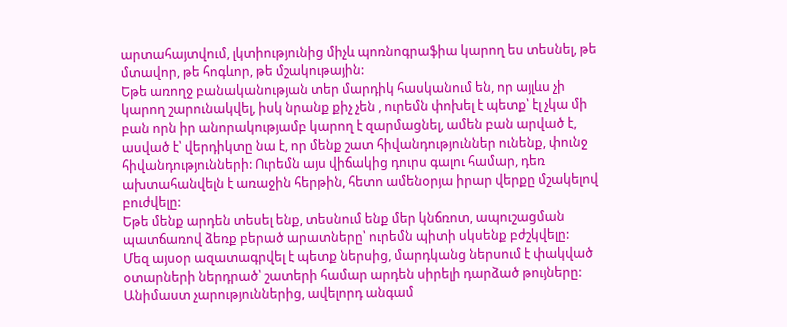արտահայտվում, լկտիությունից միչև պոռնոգրաֆիա կարող ես տեսնել, թե մտավոր, թե հոգևոր, թե մշակութային:
Եթե առողջ բանականության տեր մարդիկ հասկանում են, որ այլևս չի կարող շարունակվել, իսկ նրանք քիչ չեն , ուրեմն փոխել է պետք՝ էլ չկա մի բան որն իր անորակությամբ կարող է զարմացնել, ամեն բան արված է, ասված է՝ վերդիկտը նա է, որ մենք շատ հիվանդություններ ունենք, փունջ հիվանդությունների: Ուրեմն այս վիճակից դուրս գալու համար, դեռ ախտահանվելն է առաջին հերթին, հետո ամենօրյա իրար վերքը մշակելով բուժվելը:
Եթե մենք արդեն տեսել ենք, տեսնում ենք մեր կնճռոտ, ապուշացման պատճառով ձեռք բերած արատները՝ ուրեմն պիտի սկսենք բժշկվելը:
Մեզ այսօր ազատագրվել է պետք ներսից, մարդկանց ներսում է փակված օտարների ներդրած՝ շատերի համար արդեն սիրելի դարձած թույները: Անիմաստ չարություններից, ավելորդ անգամ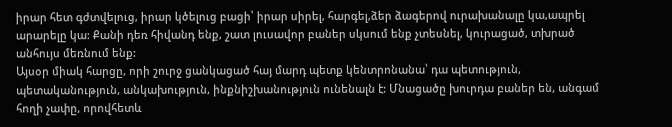իրար հետ գժտվելուց, իրար կծելուց բացի՝ իրար սիրել, հարգել,ձեր ձագերով ուրախանալը կա,ապրել արարելը կա: Քանի դեռ հիվանդ ենք, շատ լուսավոր բաներ սկսում ենք չտեսնել, կուրացած, տխրած անհույս մեռնում ենք:
Այսօր միակ հարցը, որի շուրջ ցանկացած հայ մարդ պետք կենտրոնանա՝ դա պետություն, պետականություն, անկախություն, ինքնիշխանություն ունենալն է: Մնացածը խուրդա բաներ են, անգամ հողի չափը, որովհետև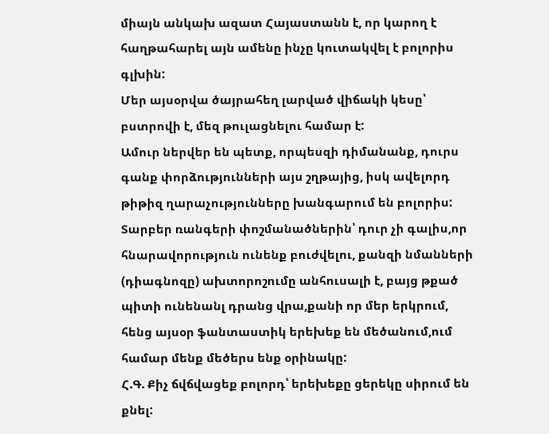միայն անկախ ազատ Հայաստանն է, որ կարող է հաղթահարել այն ամենը ինչը կուտակվել է բոլորիս գլխին:
Մեր այսօրվա ծայրահեղ լարված վիճակի կեսը՝ բստրովի է, մեզ թուլացնելու համար է:
Ամուր ներվեր են պետք, որպեսզի դիմանանք, դուրս գանք փորձությունների այս շղթայից, իսկ ավելորդ թիթիզ ղարաչությունները խանգարում են բոլորիս:
Տարբեր ռանգերի փոշմանածներին՝ դուր չի գալիս,որ հնարավորություն ունենք բուժվելու, քանզի նմանների (դիագնոզը) ախտորոշումը անհուսալի է, բայց թքած պիտի ունենանլ դրանց վրա,քանի որ մեր երկրում, հենց այսօր ֆանտաստիկ երեխեք են մեծանում,ում համար մենք մեծերս ենք օրինակը:
Հ.Գ. Քիչ ճվճվացեք բոլորդ՝ երեխեքը ցերեկը սիրում են քնել: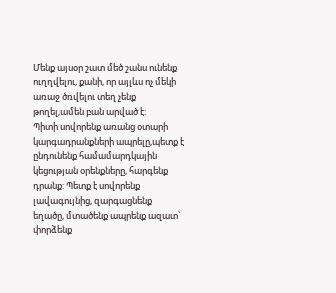Մենք այսօր շատ մեծ շանս ունենք ուղղվելու, քանի, որ այլևս ոչ մեկի առաջ ծռվելու տեղ չենք թողել,ամեն բան արված է:
Պիտի սովորենք առանց օտարի կարգադրանքների ապրելը,պետք է ընդունենք համամարդկային կեցության օրենքները, հարգենք դրանք: Պետք է սովորենք լավագույնից, զարգացնենք եղածը, մտածենք ապրենք ազատ՝ փորձենք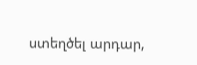ստեղծել արդար,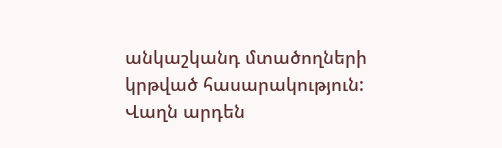անկաշկանդ մտածողների կրթված հասարակություն:
Վաղն արդեն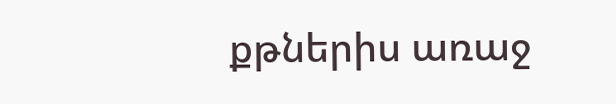քթներիս առաջ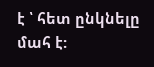է ՝ հետ ընկնելը մահ է: